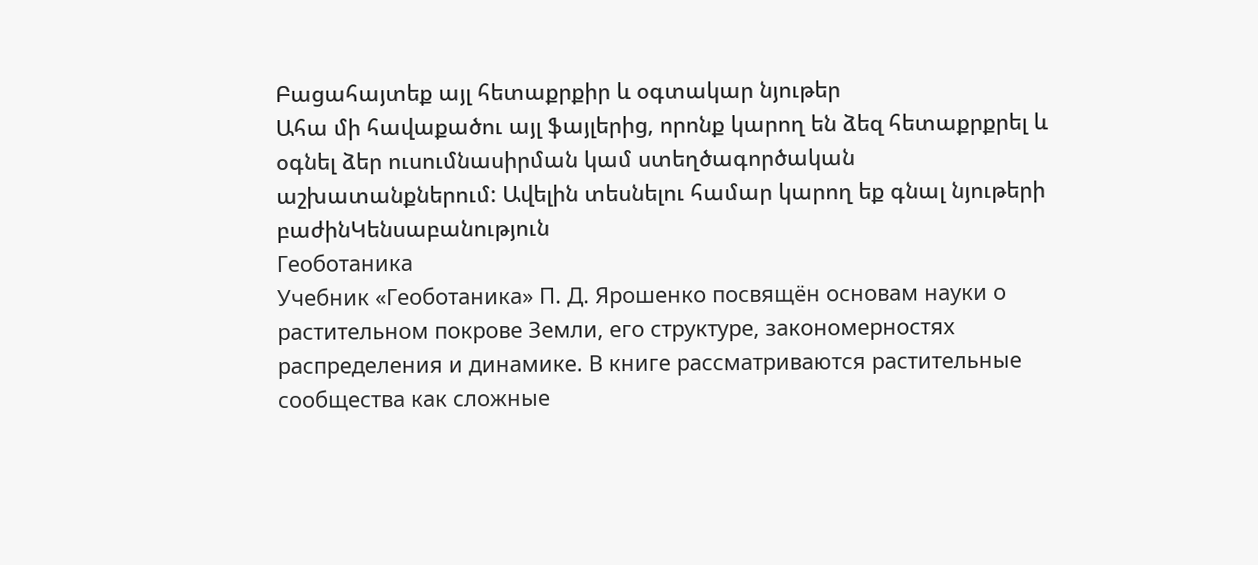Բացահայտեք այլ հետաքրքիր և օգտակար նյութեր
Ահա մի հավաքածու այլ ֆայլերից, որոնք կարող են ձեզ հետաքրքրել և օգնել ձեր ուսումնասիրման կամ ստեղծագործական աշխատանքներում: Ավելին տեսնելու համար կարող եք գնալ նյութերի բաժինԿենսաբանություն
Геоботаника
Учебник «Геоботаника» П. Д. Ярошенко посвящён основам науки о растительном покрове Земли, его структуре, закономерностях распределения и динамике. В книге рассматриваются растительные сообщества как сложные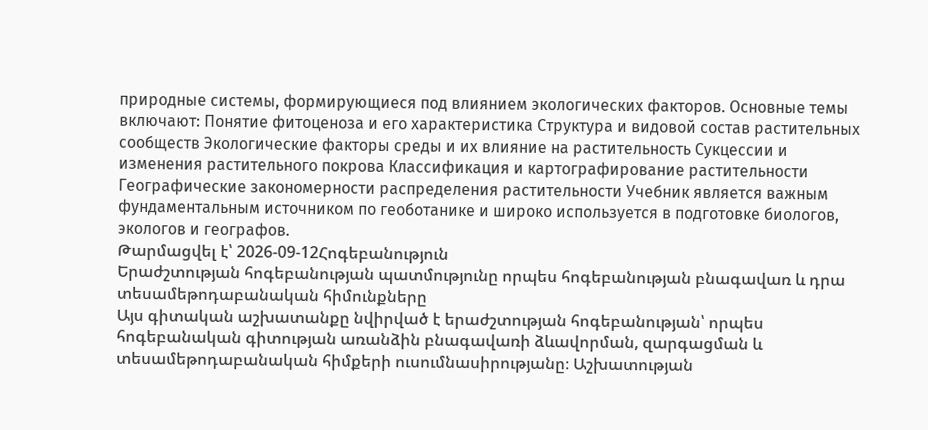природные системы, формирующиеся под влиянием экологических факторов. Основные темы включают: Понятие фитоценоза и его характеристика Структура и видовой состав растительных сообществ Экологические факторы среды и их влияние на растительность Сукцессии и изменения растительного покрова Классификация и картографирование растительности Географические закономерности распределения растительности Учебник является важным фундаментальным источником по геоботанике и широко используется в подготовке биологов, экологов и географов.
Թարմացվել է՝ 2026-09-12Հոգեբանություն
Երաժշտության հոգեբանության պատմությունը որպես հոգեբանության բնագավառ և դրա տեսամեթոդաբանական հիմունքները
Այս գիտական աշխատանքը նվիրված է երաժշտության հոգեբանության՝ որպես հոգեբանական գիտության առանձին բնագավառի ձևավորման, զարգացման և տեսամեթոդաբանական հիմքերի ուսումնասիրությանը։ Աշխատության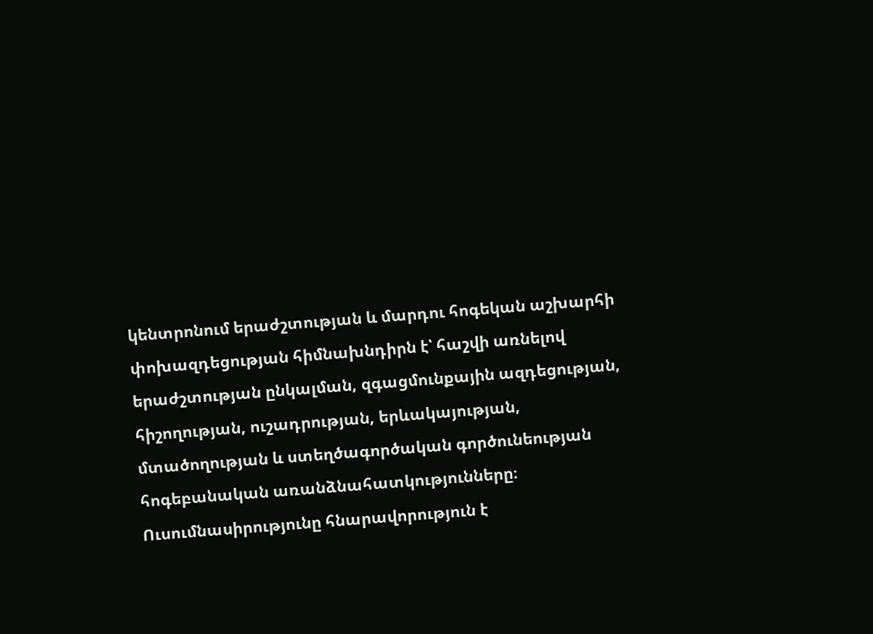կենտրոնում երաժշտության և մարդու հոգեկան աշխարհի փոխազդեցության հիմնախնդիրն է՝ հաշվի առնելով երաժշտության ընկալման, զգացմունքային ազդեցության, հիշողության, ուշադրության, երևակայության, մտածողության և ստեղծագործական գործունեության հոգեբանական առանձնահատկությունները։ Ուսումնասիրությունը հնարավորություն է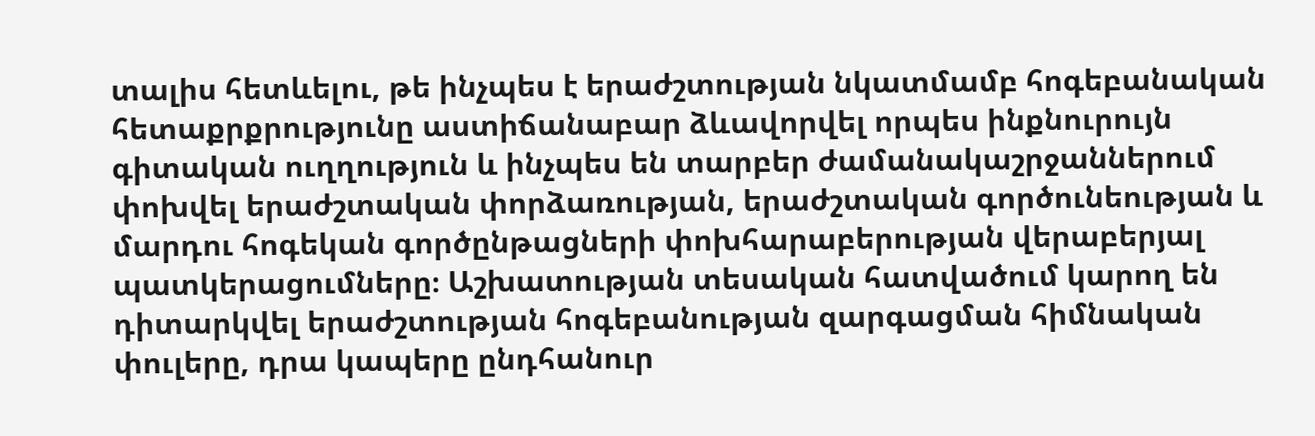տալիս հետևելու, թե ինչպես է երաժշտության նկատմամբ հոգեբանական հետաքրքրությունը աստիճանաբար ձևավորվել որպես ինքնուրույն գիտական ուղղություն և ինչպես են տարբեր ժամանակաշրջաններում փոխվել երաժշտական փորձառության, երաժշտական գործունեության և մարդու հոգեկան գործընթացների փոխհարաբերության վերաբերյալ պատկերացումները։ Աշխատության տեսական հատվածում կարող են դիտարկվել երաժշտության հոգեբանության զարգացման հիմնական փուլերը, դրա կապերը ընդհանուր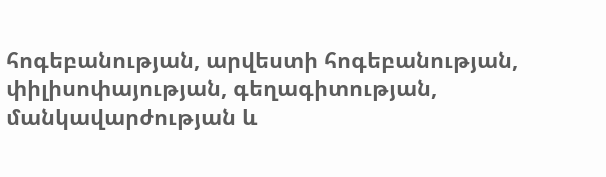հոգեբանության, արվեստի հոգեբանության, փիլիսոփայության, գեղագիտության, մանկավարժության և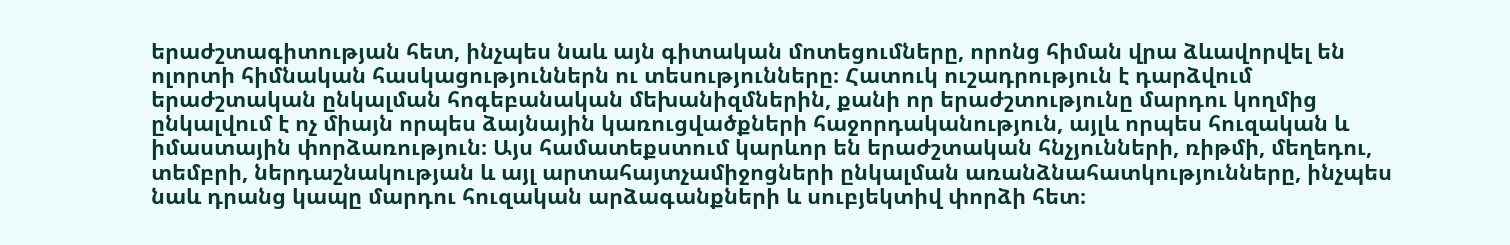երաժշտագիտության հետ, ինչպես նաև այն գիտական մոտեցումները, որոնց հիման վրա ձևավորվել են ոլորտի հիմնական հասկացություններն ու տեսությունները։ Հատուկ ուշադրություն է դարձվում երաժշտական ընկալման հոգեբանական մեխանիզմներին, քանի որ երաժշտությունը մարդու կողմից ընկալվում է ոչ միայն որպես ձայնային կառուցվածքների հաջորդականություն, այլև որպես հուզական և իմաստային փորձառություն։ Այս համատեքստում կարևոր են երաժշտական հնչյունների, ռիթմի, մեղեդու, տեմբրի, ներդաշնակության և այլ արտահայտչամիջոցների ընկալման առանձնահատկությունները, ինչպես նաև դրանց կապը մարդու հուզական արձագանքների և սուբյեկտիվ փորձի հետ։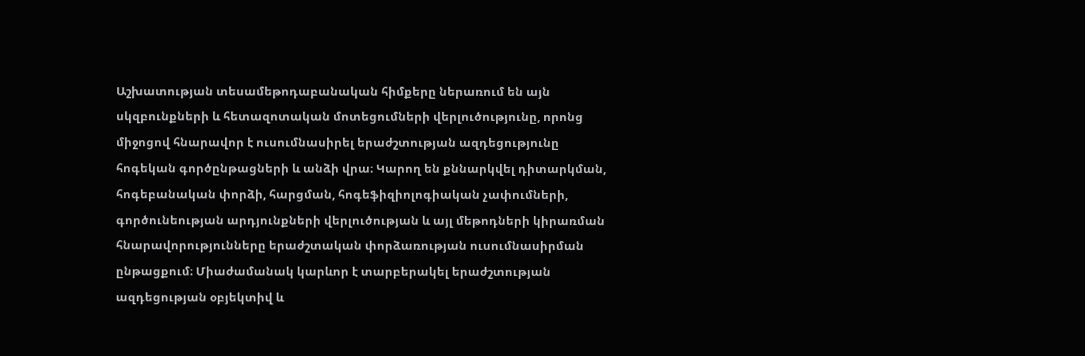Աշխատության տեսամեթոդաբանական հիմքերը ներառում են այն սկզբունքների և հետազոտական մոտեցումների վերլուծությունը, որոնց միջոցով հնարավոր է ուսումնասիրել երաժշտության ազդեցությունը հոգեկան գործընթացների և անձի վրա։ Կարող են քննարկվել դիտարկման, հոգեբանական փորձի, հարցման, հոգեֆիզիոլոգիական չափումների, գործունեության արդյունքների վերլուծության և այլ մեթոդների կիրառման հնարավորությունները երաժշտական փորձառության ուսումնասիրման ընթացքում։ Միաժամանակ կարևոր է տարբերակել երաժշտության ազդեցության օբյեկտիվ և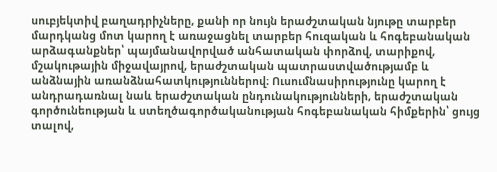սուբյեկտիվ բաղադրիչները, քանի որ նույն երաժշտական նյութը տարբեր մարդկանց մոտ կարող է առաջացնել տարբեր հուզական և հոգեբանական արձագանքներ՝ պայմանավորված անհատական փորձով, տարիքով, մշակութային միջավայրով, երաժշտական պատրաստվածությամբ և անձնային առանձնահատկություններով։ Ուսումնասիրությունը կարող է անդրադառնալ նաև երաժշտական ընդունակությունների, երաժշտական գործունեության և ստեղծագործականության հոգեբանական հիմքերին՝ ցույց տալով,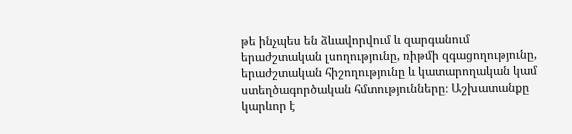թե ինչպես են ձևավորվում և զարգանում երաժշտական լսողությունը, ռիթմի զգացողությունը, երաժշտական հիշողությունը և կատարողական կամ ստեղծագործական հմտությունները։ Աշխատանքը կարևոր է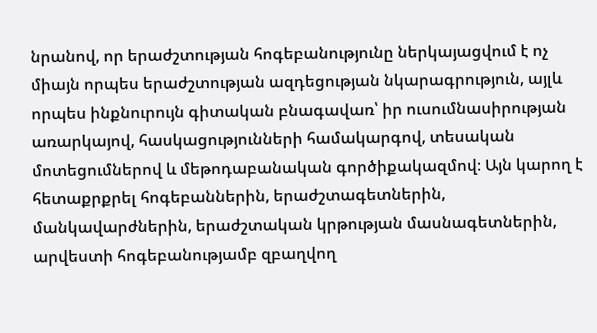նրանով, որ երաժշտության հոգեբանությունը ներկայացվում է ոչ միայն որպես երաժշտության ազդեցության նկարագրություն, այլև որպես ինքնուրույն գիտական բնագավառ՝ իր ուսումնասիրության առարկայով, հասկացությունների համակարգով, տեսական մոտեցումներով և մեթոդաբանական գործիքակազմով։ Այն կարող է հետաքրքրել հոգեբաններին, երաժշտագետներին, մանկավարժներին, երաժշտական կրթության մասնագետներին, արվեստի հոգեբանությամբ զբաղվող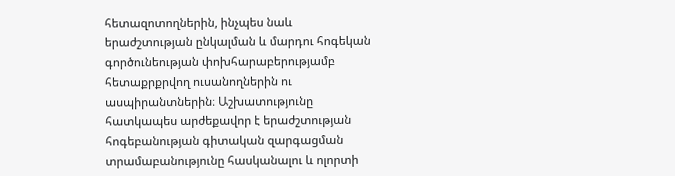հետազոտողներին, ինչպես նաև երաժշտության ընկալման և մարդու հոգեկան գործունեության փոխհարաբերությամբ հետաքրքրվող ուսանողներին ու ասպիրանտներին։ Աշխատությունը հատկապես արժեքավոր է երաժշտության հոգեբանության գիտական զարգացման տրամաբանությունը հասկանալու և ոլորտի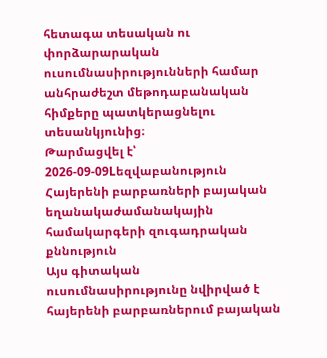հետագա տեսական ու փորձարարական ուսումնասիրությունների համար անհրաժեշտ մեթոդաբանական հիմքերը պատկերացնելու տեսանկյունից։
Թարմացվել է՝ 2026-09-09Lեզվաբանություն
Հայերենի բարբառների բայական եղանակաժամանակային համակարգերի զուգադրական քննություն
Այս գիտական ուսումնասիրությունը նվիրված է հայերենի բարբառներում բայական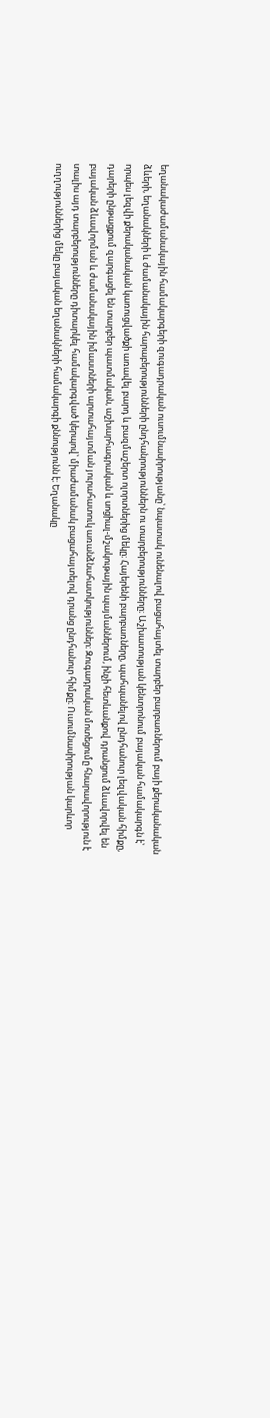եղանակաժամանակային համակարգերի զուգադրական ուսումնասիրությանը՝ նպատակ ունենալով բացահայտել տարբեր բարբառներում բայի քերականական ձևերի, եղանակների և ժամանակային հարաբերությունների ընդհանրություններն ու տարբերությունները։ Աշխատության կենտրոնում բայական համակարգն է՝ որպես լեզվի քերականական կառուցվածքի առավել բարդ և բազմաշերտ ոլորտներից մեկը։ Հայերենի բարբառները, պահպանելով ընդհանուր լեզվական հիմքը, դարերի ընթացքում զարգացել են տարբեր պատմական, աշխարհագրական և սոցիալ-մշակութային պայմաններում, ինչի հետևանքով դրանցում ձևավորվել են բայական ձևավորման և ժամանակային իմաստների արտահայտման յուրահատուկ առանձնահատկություններ։ Զուգադրական մոտեցումը հնարավորություն է տալիս այդ տարբերությունները դիտարկել համակարգված կերպով՝ միաժամանակ բացահայտելով դրանց ընդհանուր հիմքը։ Ուսումնասիրության կարևոր ուղղություններից մեկը բայական եղանակների համակարգի քննությունն է։ Եղանակը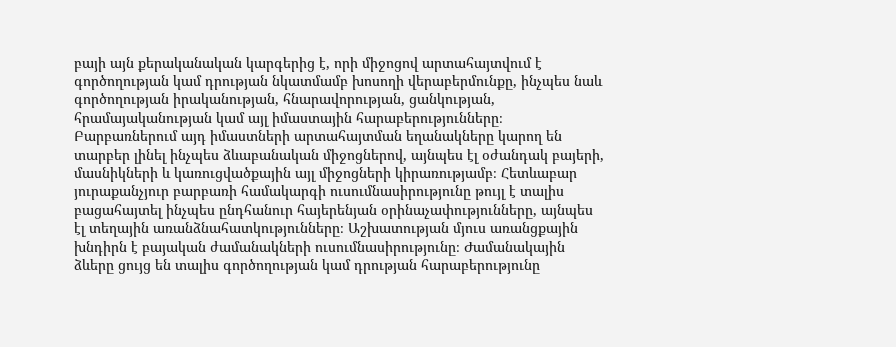բայի այն քերականական կարգերից է, որի միջոցով արտահայտվում է գործողության կամ դրության նկատմամբ խոսողի վերաբերմունքը, ինչպես նաև գործողության իրականության, հնարավորության, ցանկության, հրամայականության կամ այլ իմաստային հարաբերությունները։ Բարբառներում այդ իմաստների արտահայտման եղանակները կարող են տարբեր լինել ինչպես ձևաբանական միջոցներով, այնպես էլ օժանդակ բայերի, մասնիկների և կառուցվածքային այլ միջոցների կիրառությամբ։ Հետևաբար յուրաքանչյուր բարբառի համակարգի ուսումնասիրությունը թույլ է տալիս բացահայտել ինչպես ընդհանուր հայերենյան օրինաչափությունները, այնպես էլ տեղային առանձնահատկությունները։ Աշխատության մյուս առանցքային խնդիրն է բայական ժամանակների ուսումնասիրությունը։ Ժամանակային ձևերը ցույց են տալիս գործողության կամ դրության հարաբերությունը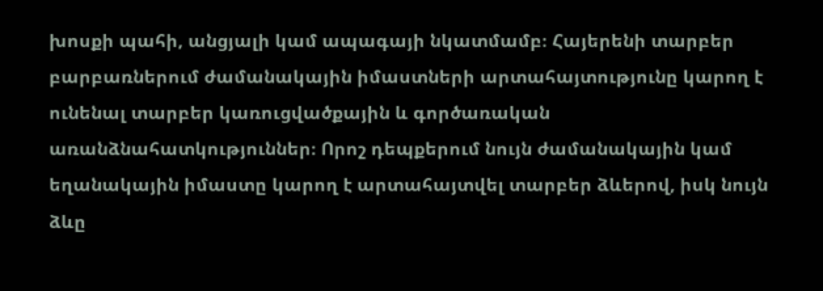խոսքի պահի, անցյալի կամ ապագայի նկատմամբ։ Հայերենի տարբեր բարբառներում ժամանակային իմաստների արտահայտությունը կարող է ունենալ տարբեր կառուցվածքային և գործառական առանձնահատկություններ։ Որոշ դեպքերում նույն ժամանակային կամ եղանակային իմաստը կարող է արտահայտվել տարբեր ձևերով, իսկ նույն ձևը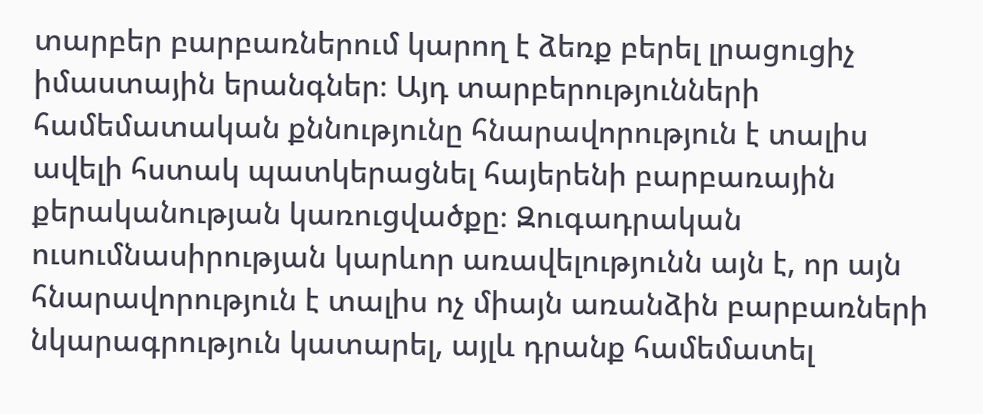տարբեր բարբառներում կարող է ձեռք բերել լրացուցիչ իմաստային երանգներ։ Այդ տարբերությունների համեմատական քննությունը հնարավորություն է տալիս ավելի հստակ պատկերացնել հայերենի բարբառային քերականության կառուցվածքը։ Զուգադրական ուսումնասիրության կարևոր առավելությունն այն է, որ այն հնարավորություն է տալիս ոչ միայն առանձին բարբառների նկարագրություն կատարել, այլև դրանք համեմատել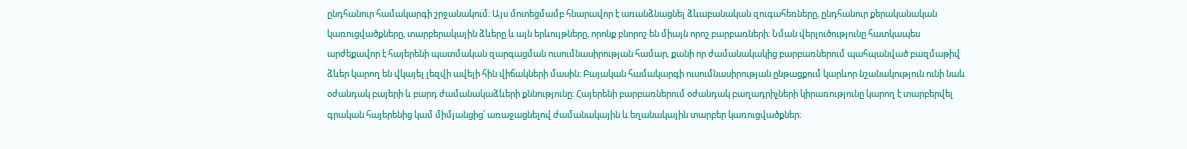ընդհանուր համակարգի շրջանակում։ Այս մոտեցմամբ հնարավոր է առանձնացնել ձևաբանական զուգահեռները, ընդհանուր քերականական կառուցվածքները, տարբերակային ձևերը և այն երևույթները, որոնք բնորոշ են միայն որոշ բարբառների։ Նման վերլուծությունը հատկապես արժեքավոր է հայերենի պատմական զարգացման ուսումնասիրության համար, քանի որ ժամանակակից բարբառներում պահպանված բազմաթիվ ձևեր կարող են վկայել լեզվի ավելի հին վիճակների մասին։ Բայական համակարգի ուսումնասիրության ընթացքում կարևոր նշանակություն ունի նաև օժանդակ բայերի և բարդ ժամանակաձևերի քննությունը։ Հայերենի բարբառներում օժանդակ բաղադրիչների կիրառությունը կարող է տարբերվել գրական հայերենից կամ միմյանցից՝ առաջացնելով ժամանակային և եղանակային տարբեր կառուցվածքներ։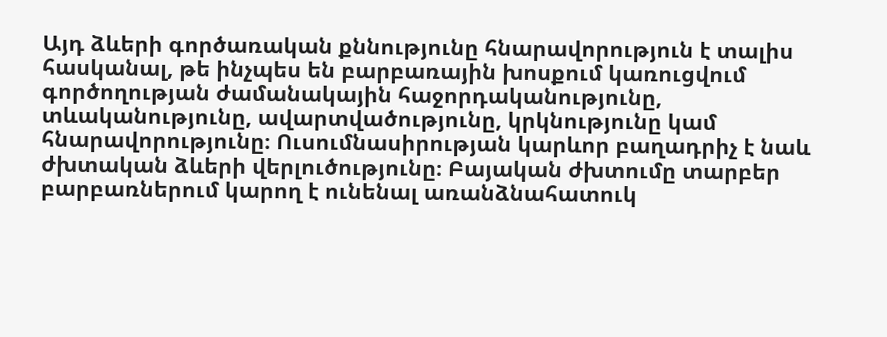Այդ ձևերի գործառական քննությունը հնարավորություն է տալիս հասկանալ, թե ինչպես են բարբառային խոսքում կառուցվում գործողության ժամանակային հաջորդականությունը, տևականությունը, ավարտվածությունը, կրկնությունը կամ հնարավորությունը։ Ուսումնասիրության կարևոր բաղադրիչ է նաև ժխտական ձևերի վերլուծությունը։ Բայական ժխտումը տարբեր բարբառներում կարող է ունենալ առանձնահատուկ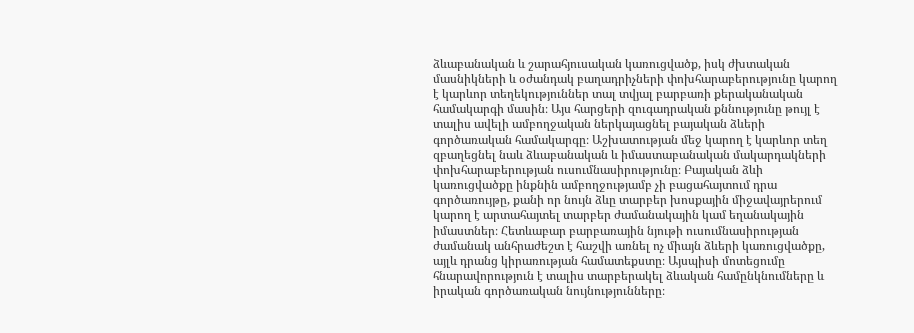ձևաբանական և շարահյուսական կառուցվածք, իսկ ժխտական մասնիկների և օժանդակ բաղադրիչների փոխհարաբերությունը կարող է կարևոր տեղեկություններ տալ տվյալ բարբառի քերականական համակարգի մասին։ Այս հարցերի զուգադրական քննությունը թույլ է տալիս ավելի ամբողջական ներկայացնել բայական ձևերի գործառական համակարգը։ Աշխատության մեջ կարող է կարևոր տեղ զբաղեցնել նաև ձևաբանական և իմաստաբանական մակարդակների փոխհարաբերության ուսումնասիրությունը։ Բայական ձևի կառուցվածքը ինքնին ամբողջությամբ չի բացահայտում դրա գործառույթը, քանի որ նույն ձևը տարբեր խոսքային միջավայրերում կարող է արտահայտել տարբեր ժամանակային կամ եղանակային իմաստներ։ Հետևաբար բարբառային նյութի ուսումնասիրության ժամանակ անհրաժեշտ է հաշվի առնել ոչ միայն ձևերի կառուցվածքը, այլև դրանց կիրառության համատեքստը։ Այսպիսի մոտեցումը հնարավորություն է տալիս տարբերակել ձևական համընկնումները և իրական գործառական նույնությունները։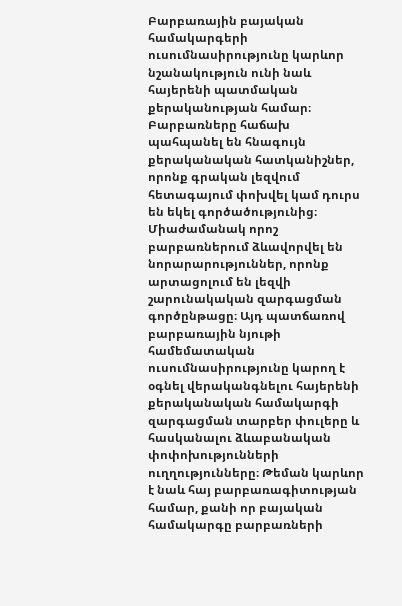Բարբառային բայական համակարգերի ուսումնասիրությունը կարևոր նշանակություն ունի նաև հայերենի պատմական քերականության համար։ Բարբառները հաճախ պահպանել են հնագույն քերականական հատկանիշներ, որոնք գրական լեզվում հետագայում փոխվել կամ դուրս են եկել գործածությունից։ Միաժամանակ որոշ բարբառներում ձևավորվել են նորարարություններ, որոնք արտացոլում են լեզվի շարունակական զարգացման գործընթացը։ Այդ պատճառով բարբառային նյութի համեմատական ուսումնասիրությունը կարող է օգնել վերականգնելու հայերենի քերականական համակարգի զարգացման տարբեր փուլերը և հասկանալու ձևաբանական փոփոխությունների ուղղությունները։ Թեման կարևոր է նաև հայ բարբառագիտության համար, քանի որ բայական համակարգը բարբառների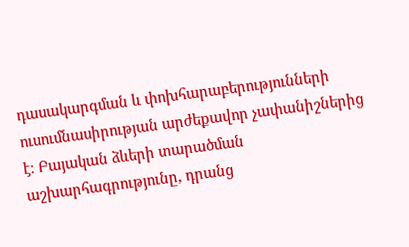դասակարգման և փոխհարաբերությունների ուսումնասիրության արժեքավոր չափանիշներից է։ Բայական ձևերի տարածման աշխարհագրությունը, դրանց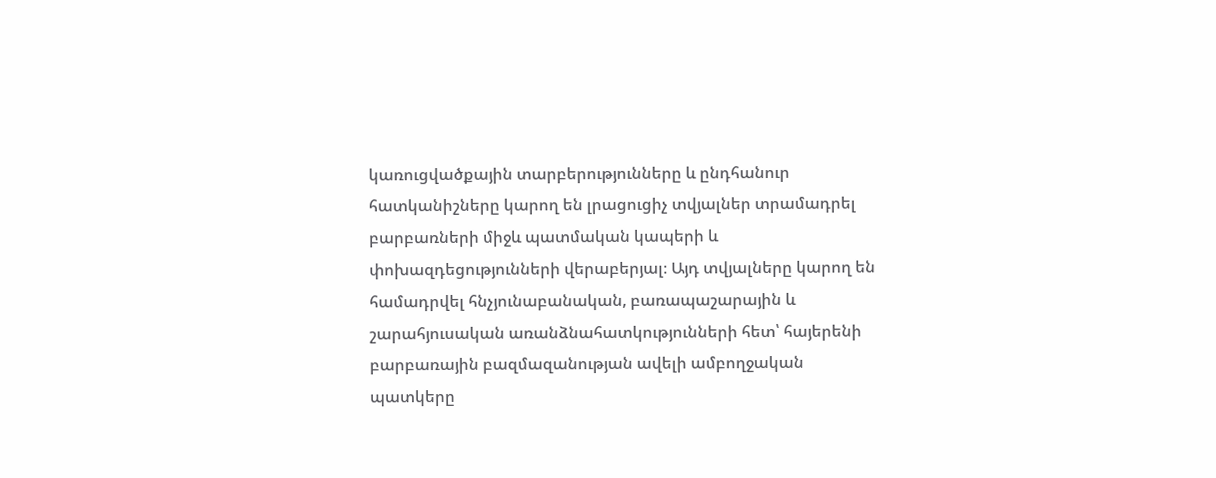կառուցվածքային տարբերությունները և ընդհանուր հատկանիշները կարող են լրացուցիչ տվյալներ տրամադրել բարբառների միջև պատմական կապերի և փոխազդեցությունների վերաբերյալ։ Այդ տվյալները կարող են համադրվել հնչյունաբանական, բառապաշարային և շարահյուսական առանձնահատկությունների հետ՝ հայերենի բարբառային բազմազանության ավելի ամբողջական պատկերը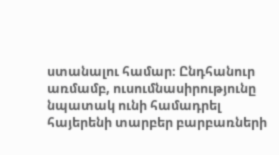ստանալու համար։ Ընդհանուր առմամբ, ուսումնասիրությունը նպատակ ունի համադրել հայերենի տարբեր բարբառների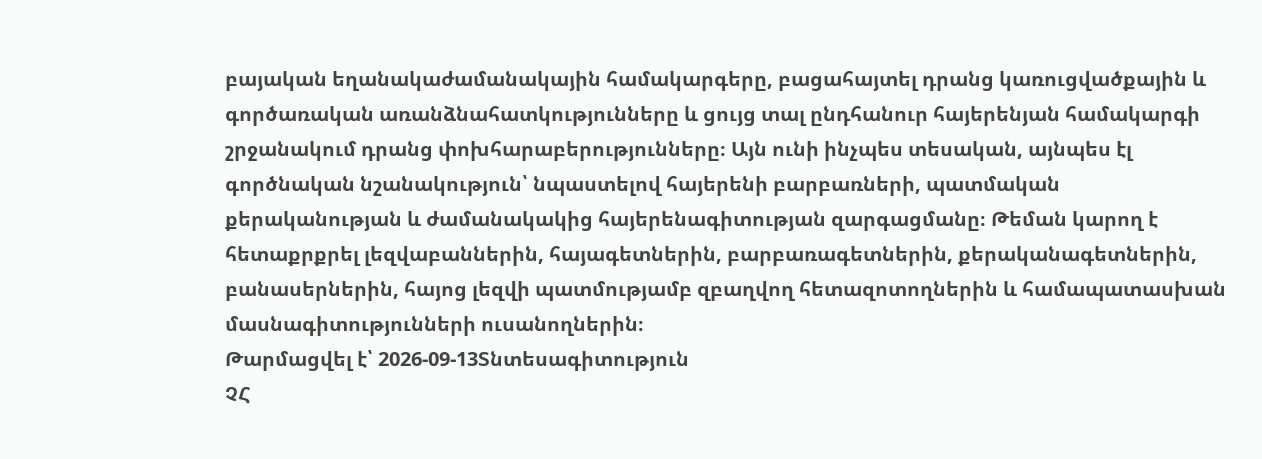բայական եղանակաժամանակային համակարգերը, բացահայտել դրանց կառուցվածքային և գործառական առանձնահատկությունները և ցույց տալ ընդհանուր հայերենյան համակարգի շրջանակում դրանց փոխհարաբերությունները։ Այն ունի ինչպես տեսական, այնպես էլ գործնական նշանակություն՝ նպաստելով հայերենի բարբառների, պատմական քերականության և ժամանակակից հայերենագիտության զարգացմանը։ Թեման կարող է հետաքրքրել լեզվաբաններին, հայագետներին, բարբառագետներին, քերականագետներին, բանասերներին, հայոց լեզվի պատմությամբ զբաղվող հետազոտողներին և համապատասխան մասնագիտությունների ուսանողներին։
Թարմացվել է՝ 2026-09-13Տնտեսագիտություն
ՉՀ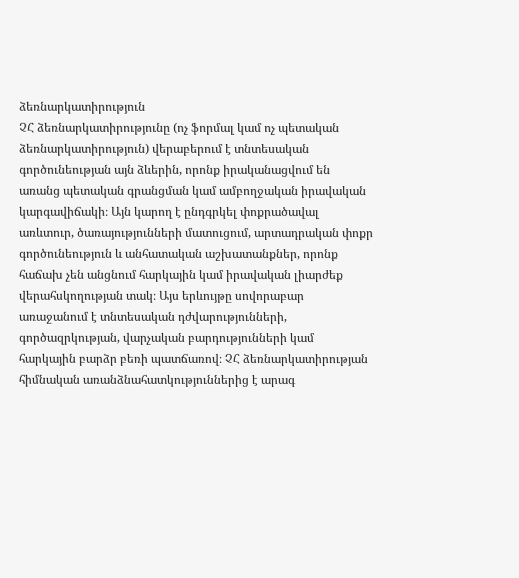ձեռնարկատիրություն
ՉՀ ձեռնարկատիրությունը (ոչ ֆորմալ կամ ոչ պետական ձեռնարկատիրություն) վերաբերում է տնտեսական գործունեության այն ձևերին, որոնք իրականացվում են առանց պետական գրանցման կամ ամբողջական իրավական կարգավիճակի։ Այն կարող է ընդգրկել փոքրածավալ առևտուր, ծառայությունների մատուցում, արտադրական փոքր գործունեություն և անհատական աշխատանքներ, որոնք հաճախ չեն անցնում հարկային կամ իրավական լիարժեք վերահսկողության տակ։ Այս երևույթը սովորաբար առաջանում է տնտեսական դժվարությունների, գործազրկության, վարչական բարդությունների կամ հարկային բարձր բեռի պատճառով։ ՉՀ ձեռնարկատիրության հիմնական առանձնահատկություններից է արագ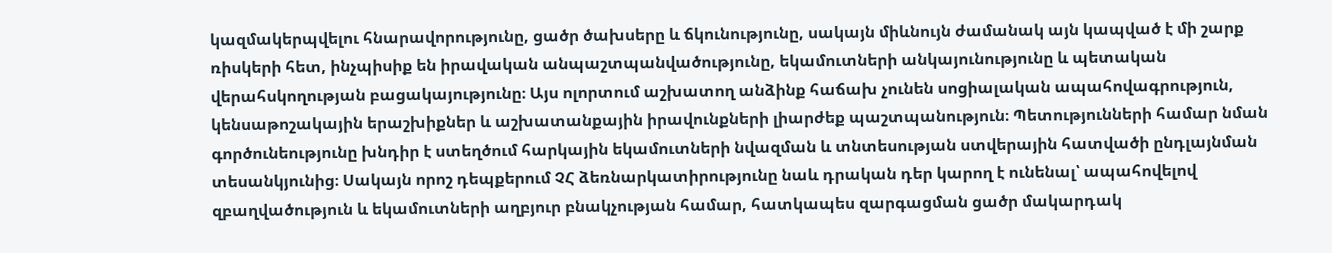կազմակերպվելու հնարավորությունը, ցածր ծախսերը և ճկունությունը, սակայն միևնույն ժամանակ այն կապված է մի շարք ռիսկերի հետ, ինչպիսիք են իրավական անպաշտպանվածությունը, եկամուտների անկայունությունը և պետական վերահսկողության բացակայությունը։ Այս ոլորտում աշխատող անձինք հաճախ չունեն սոցիալական ապահովագրություն, կենսաթոշակային երաշխիքներ և աշխատանքային իրավունքների լիարժեք պաշտպանություն։ Պետությունների համար նման գործունեությունը խնդիր է ստեղծում հարկային եկամուտների նվազման և տնտեսության ստվերային հատվածի ընդլայնման տեսանկյունից։ Սակայն որոշ դեպքերում ՉՀ ձեռնարկատիրությունը նաև դրական դեր կարող է ունենալ՝ ապահովելով զբաղվածություն և եկամուտների աղբյուր բնակչության համար, հատկապես զարգացման ցածր մակարդակ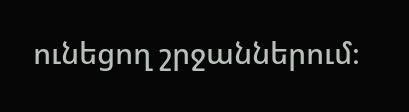ունեցող շրջաններում։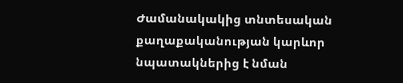Ժամանակակից տնտեսական քաղաքականության կարևոր նպատակներից է նման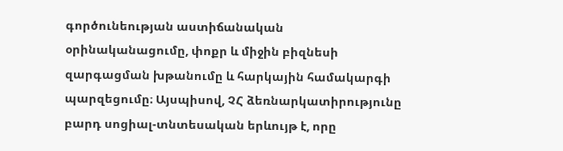գործունեության աստիճանական օրինականացումը, փոքր և միջին բիզնեսի զարգացման խթանումը և հարկային համակարգի պարզեցումը։ Այսպիսով, ՉՀ ձեռնարկատիրությունը բարդ սոցիալ-տնտեսական երևույթ է, որը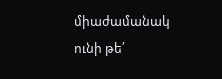միաժամանակ ունի թե՛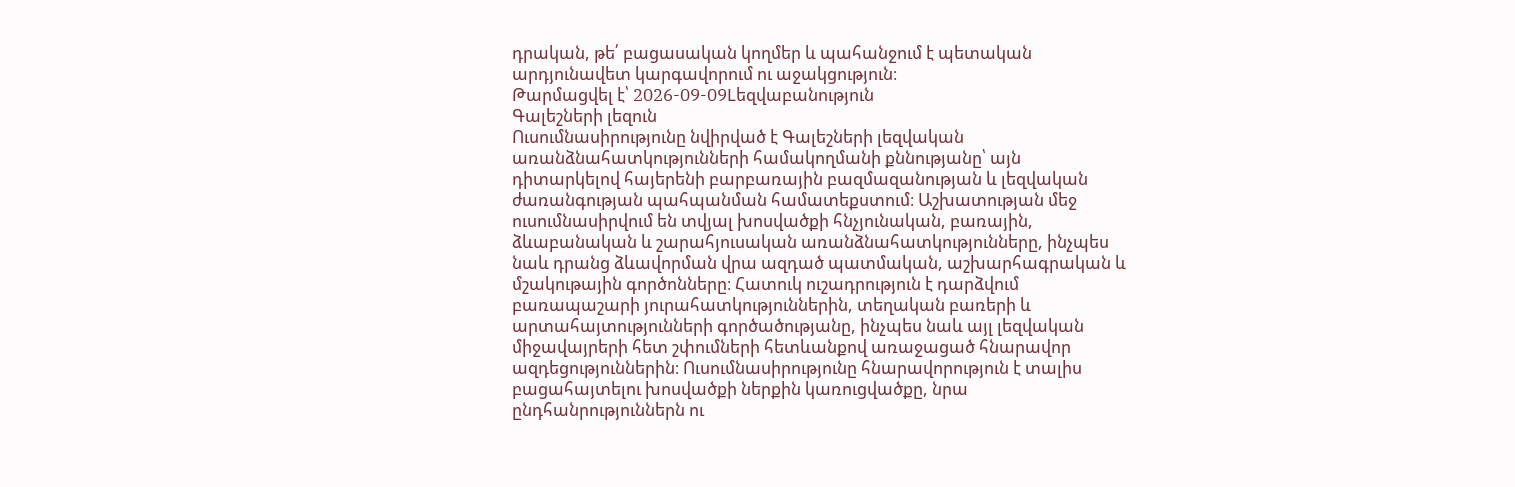դրական, թե՛ բացասական կողմեր և պահանջում է պետական արդյունավետ կարգավորում ու աջակցություն։
Թարմացվել է՝ 2026-09-09Lեզվաբանություն
Գալեշների լեզուն
Ուսումնասիրությունը նվիրված է Գալեշների լեզվական առանձնահատկությունների համակողմանի քննությանը՝ այն դիտարկելով հայերենի բարբառային բազմազանության և լեզվական ժառանգության պահպանման համատեքստում։ Աշխատության մեջ ուսումնասիրվում են տվյալ խոսվածքի հնչյունական, բառային, ձևաբանական և շարահյուսական առանձնահատկությունները, ինչպես նաև դրանց ձևավորման վրա ազդած պատմական, աշխարհագրական և մշակութային գործոնները։ Հատուկ ուշադրություն է դարձվում բառապաշարի յուրահատկություններին, տեղական բառերի և արտահայտությունների գործածությանը, ինչպես նաև այլ լեզվական միջավայրերի հետ շփումների հետևանքով առաջացած հնարավոր ազդեցություններին։ Ուսումնասիրությունը հնարավորություն է տալիս բացահայտելու խոսվածքի ներքին կառուցվածքը, նրա ընդհանրություններն ու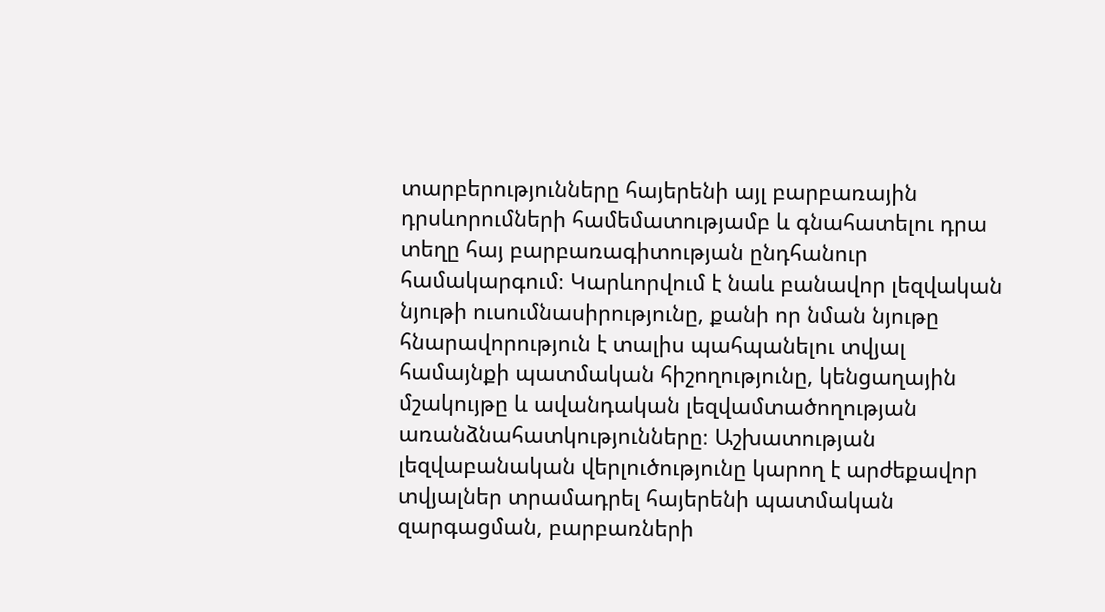տարբերությունները հայերենի այլ բարբառային դրսևորումների համեմատությամբ և գնահատելու դրա տեղը հայ բարբառագիտության ընդհանուր համակարգում։ Կարևորվում է նաև բանավոր լեզվական նյութի ուսումնասիրությունը, քանի որ նման նյութը հնարավորություն է տալիս պահպանելու տվյալ համայնքի պատմական հիշողությունը, կենցաղային մշակույթը և ավանդական լեզվամտածողության առանձնահատկությունները։ Աշխատության լեզվաբանական վերլուծությունը կարող է արժեքավոր տվյալներ տրամադրել հայերենի պատմական զարգացման, բարբառների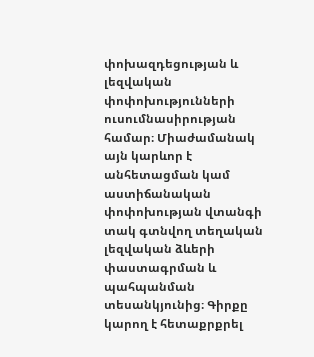փոխազդեցության և լեզվական փոփոխությունների ուսումնասիրության համար։ Միաժամանակ այն կարևոր է անհետացման կամ աստիճանական փոփոխության վտանգի տակ գտնվող տեղական լեզվական ձևերի փաստագրման և պահպանման տեսանկյունից։ Գիրքը կարող է հետաքրքրել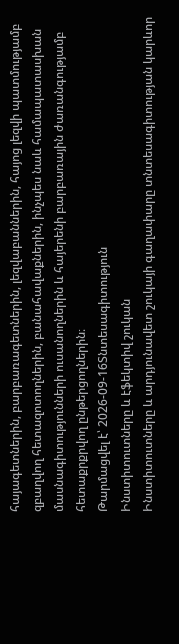հայագետներին, բարբառագետներին, լեզվաբաններին, հայոց լեզվի պատմությամբ զբաղվող հետազոտողներին, բանահավաքներին, ինչպես նաև համապատասխան մասնագիտությունների ուսանողներին և հայերենի բարբառային ժառանգությամբ հետաքրքրվող ընթերցողներին։
Թարմացվել է՝ 2026-09-16Տնտեսագիտություն
Ինստիտուտները և էֆեկտիվ շուկան
Ինստիտուտները և արդյունավետ շուկայի գաղափարը տնտեսագիտության կարևոր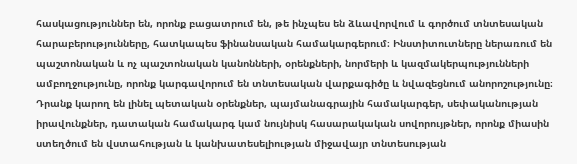հասկացություններ են, որոնք բացատրում են, թե ինչպես են ձևավորվում և գործում տնտեսական հարաբերությունները, հատկապես ֆինանսական համակարգերում։ Ինստիտուտները ներառում են պաշտոնական և ոչ պաշտոնական կանոնների, օրենքների, նորմերի և կազմակերպությունների ամբողջությունը, որոնք կարգավորում են տնտեսական վարքագիծը և նվազեցնում անորոշությունը։ Դրանք կարող են լինել պետական օրենքներ, պայմանագրային համակարգեր, սեփականության իրավունքներ, դատական համակարգ կամ նույնիսկ հասարակական սովորույթներ, որոնք միասին ստեղծում են վստահության և կանխատեսելիության միջավայր տնտեսության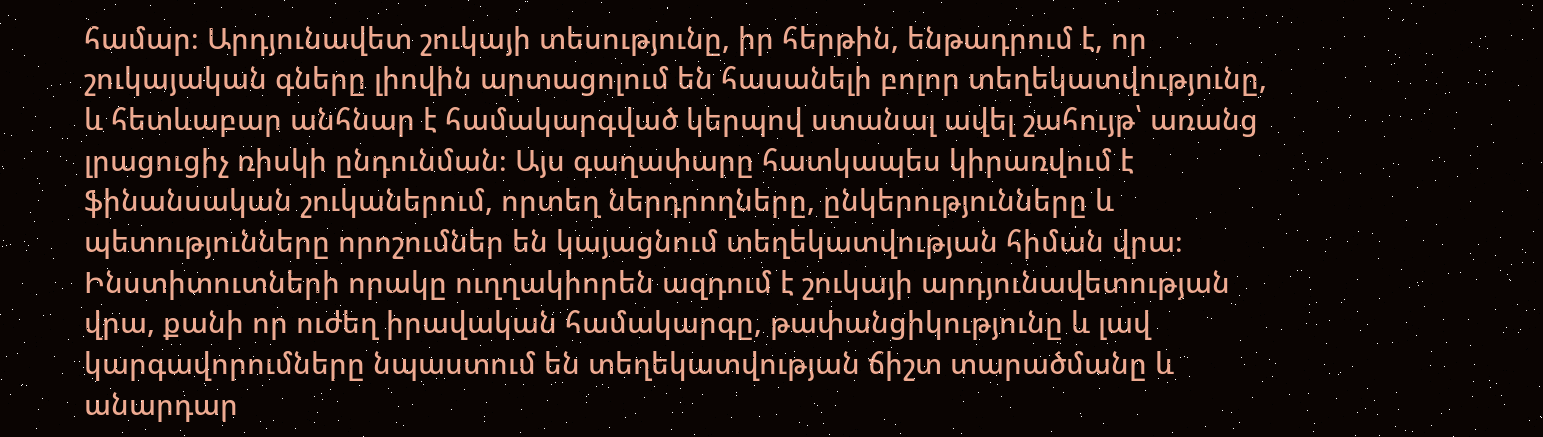համար։ Արդյունավետ շուկայի տեսությունը, իր հերթին, ենթադրում է, որ շուկայական գները լիովին արտացոլում են հասանելի բոլոր տեղեկատվությունը, և հետևաբար անհնար է համակարգված կերպով ստանալ ավել շահույթ՝ առանց լրացուցիչ ռիսկի ընդունման։ Այս գաղափարը հատկապես կիրառվում է ֆինանսական շուկաներում, որտեղ ներդրողները, ընկերությունները և պետությունները որոշումներ են կայացնում տեղեկատվության հիման վրա։ Ինստիտուտների որակը ուղղակիորեն ազդում է շուկայի արդյունավետության վրա, քանի որ ուժեղ իրավական համակարգը, թափանցիկությունը և լավ կարգավորումները նպաստում են տեղեկատվության ճիշտ տարածմանը և անարդար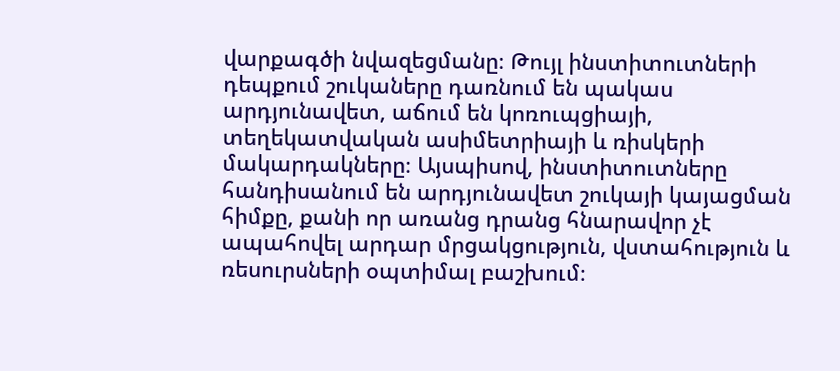վարքագծի նվազեցմանը։ Թույլ ինստիտուտների դեպքում շուկաները դառնում են պակաս արդյունավետ, աճում են կոռուպցիայի, տեղեկատվական ասիմետրիայի և ռիսկերի մակարդակները։ Այսպիսով, ինստիտուտները հանդիսանում են արդյունավետ շուկայի կայացման հիմքը, քանի որ առանց դրանց հնարավոր չէ ապահովել արդար մրցակցություն, վստահություն և ռեսուրսների օպտիմալ բաշխում։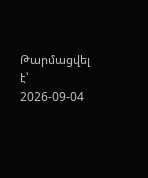Թարմացվել է՝ 2026-09-04